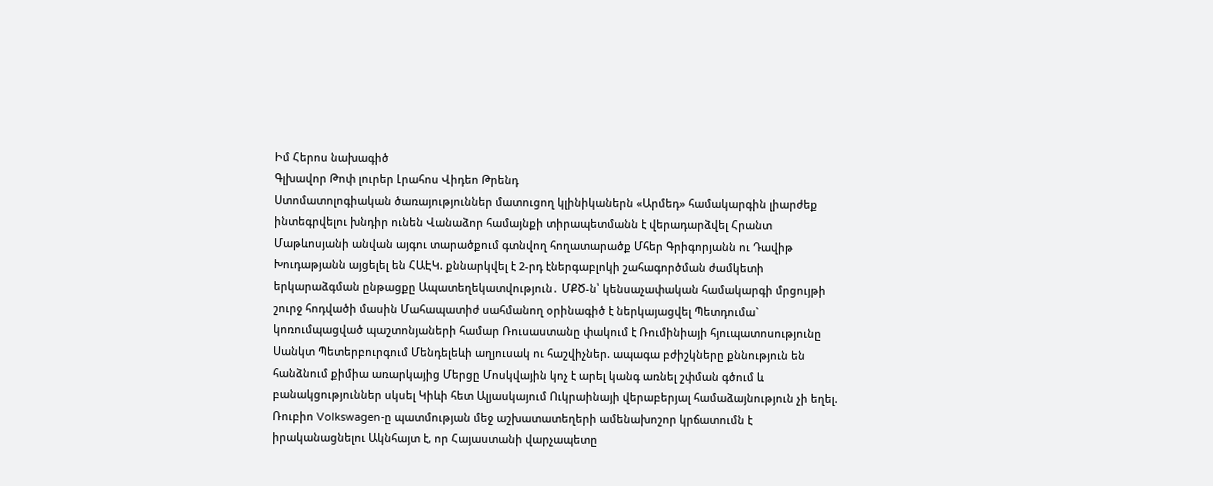Իմ Հերոս նախագիծ
Գլխավոր Թոփ լուրեր Լրահոս Վիդեո Թրենդ
Ստոմատոլոգիական ծառայություններ մատուցող կլինիկաներն «Արմեդ» համակարգին լիարժեք ինտեգրվելու խնդիր ունեն Վանաձոր համայնքի տիրապետմանն է վերադարձվել Հրանտ Մաթևոսյանի անվան այգու տարածքում գտնվող հողատարածք Մհեր Գրիգորյանն ու Դավիթ Խուդաթյանն այցելել են ՀԱԷԿ. քննարկվել է 2-րդ էներգաբլոկի շահագործման ժամկետի երկարաձգման ընթացքը Ապատեղեկատվություն․ ՄՔԾ-ն՝ կենսաչափական համակարգի մրցույթի շուրջ հոդվածի մասին Մահապատիժ սահմանող օրինագիծ է ներկայացվել Պետդումա` կոռումպացված պաշտոնյաների համար Ռուսաստանը փակում է Ռումինիայի հյուպատոսությունը Սանկտ Պետերբուրգում Մենդելեևի աղյուսակ ու հաշվիչներ. ապագա բժիշկները քննություն են հանձնում քիմիա առարկայից Մերցը Մոսկվային կոչ է արել կանգ առնել շփման գծում և բանակցություններ սկսել Կիևի հետ Ալյասկայում Ուկրաինայի վերաբերյալ համաձայնություն չի եղել. Ռուբիո Volkswagen-ը պատմության մեջ աշխատատեղերի ամենախոշոր կրճատումն է իրականացնելու Ակնհայտ է, որ Հայաստանի վարչապետը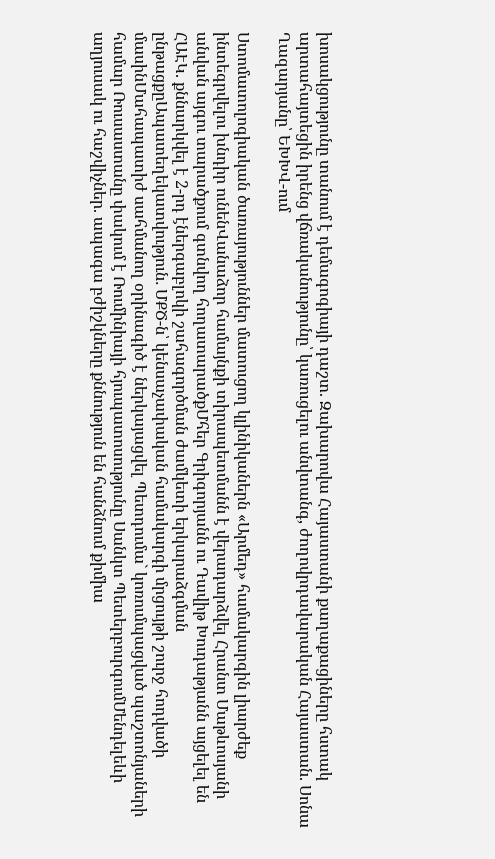խոսակցությունը տանում է դեմագոգիայի դաշտ. Զախարովա Հայաստանի քաղաքացիները հստակ արտահայտեցին իրենց վճռականությունը՝ կառուցելու անվտանգ, ժողովրդավարական Հայաստան. Սոնա Ղազարյանը՝ ԵԽԽՎ-ում

Ստոմատոլոգիական ծառայություններ մատուցող կլինիկաներն «Արմեդ» համակարգին լիարժեք ինտեգրվելու խնդիր ունենՎանաձոր համայնքի տիրապետմանն է վերադարձվել Հրանտ Մաթևոսյանի անվան այգու տարածքում գտնվող հողատարածքՄհեր Գրիգորյանն ու Դավիթ Խուդաթյանն այցելել են ՀԱԷԿ. քննարկվել է 2-րդ էներգաբլոկի շահագործման ժամկետի երկարաձգման ընթացքըԱպատեղեկատվություն․ ՄՔԾ-ն՝ կենսաչափական համակարգի մրցույթի շուրջ հոդվածի մասինՄահապատիժ սահմանող օրինագիծ է ներկայացվել Պետդումա` կոռումպացված պաշտոնյաների համար Ռուսաստանը փակում է Ռումինիայի հյուպատոսությունը Սանկտ ՊետերբուրգումՄենդելեևի աղյուսակ ու հաշվիչներ. ապագա բժիշկները քննություն են հանձնում քիմիա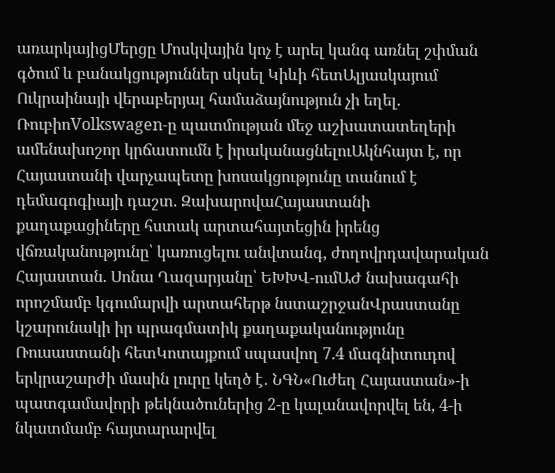առարկայիցՄերցը Մոսկվային կոչ է արել կանգ առնել շփման գծում և բանակցություններ սկսել Կիևի հետԱլյասկայում Ուկրաինայի վերաբերյալ համաձայնություն չի եղել. ՌուբիոVolkswagen-ը պատմության մեջ աշխատատեղերի ամենախոշոր կրճատումն է իրականացնելուԱկնհայտ է, որ Հայաստանի վարչապետը խոսակցությունը տանում է դեմագոգիայի դաշտ. ԶախարովաՀայաստանի քաղաքացիները հստակ արտահայտեցին իրենց վճռականությունը՝ կառուցելու անվտանգ, ժողովրդավարական Հայաստան. Սոնա Ղազարյանը՝ ԵԽԽՎ-ումԱԺ նախագահի որոշմամբ կգումարվի արտահերթ նստաշրջանՎրաստանը կշարունակի իր պրագմատիկ քաղաքականությունը Ռուսաստանի հետԿոտայքում սպասվող 7.4 մագնիտուդով երկրաշարժի մասին լուրը կեղծ է․ ՆԳՆ«Ուժեղ Հայաստան»-ի պատգամավորի թեկնածուներից 2-ը կալանավորվել են, 4-ի նկատմամբ հայտարարվել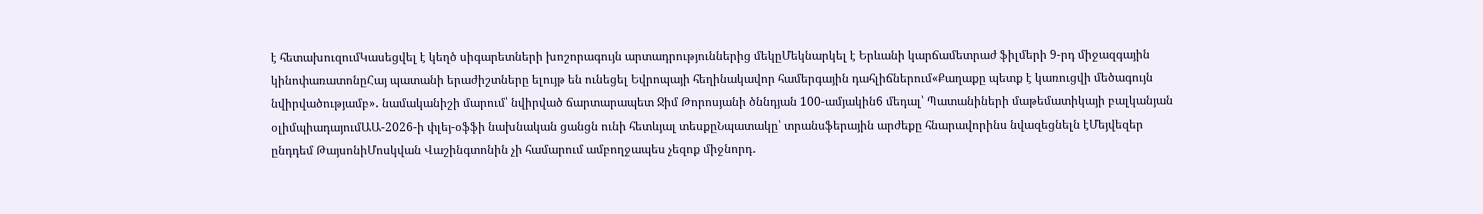է հետախուզումԿասեցվել է կեղծ սիգարետների խոշորագույն արտադրություններից մեկըՄեկնարկել է Երևանի կարճամետրաժ ֆիլմերի 9-րդ միջազգային կինոփառատոնըՀայ պատանի երաժիշտները ելույթ են ունեցել Եվրոպայի հեղինակավոր համերգային դահլիճներում«Քաղաքը պետք է կառուցվի մեծագույն նվիրվածությամբ»․ նամականիշի մարում՝ նվիրված ճարտարապետ Ջիմ Թորոսյանի ծննդյան 100-ամյակին6 մեդալ՝ Պատանիների մաթեմատիկայի բալկանյան օլիմպիադայումԱԱ-2026-ի փլեյ-օֆֆի նախնական ցանցն ունի հետևյալ տեսքըՆպատակը՝ տրանսֆերային արժեքը հնարավորինս նվազեցնելն էՄեյվեզեր ընդդեմ ԹայսոնիՄոսկվան Վաշինգտոնին չի համարում ամբողջապես չեզոք միջնորդ․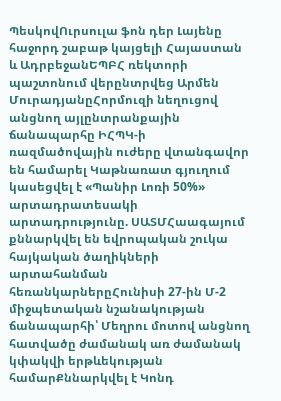ՊեսկովՈւրսուլա ֆոն դեր Լայենը հաջորդ շաբաթ կայցելի Հայաստան և ԱդրբեջանԵՊԲՀ ռեկտորի պաշտոնում վերընտրվեց Արմեն ՄուրադյանըՀորմուզի նեղուցով անցնող այլընտրանքային ճանապարհը ԻՀՊԿ-ի ռազմածովային ուժերը վտանգավոր են համարել Կաթնառատ գյուղում կասեցվել է «Պանիր Լոռի 50%» արտադրատեսակի արտադրությունը. ՍԱՏՄՀաագայում քննարկվել են եվրոպական շուկա հայկական ծաղիկների արտահանման հեռանկարներըՀունիսի 27-ին Մ-2 միջպետական նշանակության ճանապարհի՝ Մեղրու մոտով անցնող հատվածը ժամանակ առ ժամանակ կփակվի երթևեկության համարՔննարկվել է Կոնդ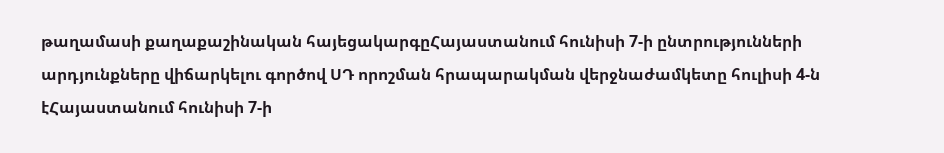թաղամասի քաղաքաշինական հայեցակարգըՀայաստանում հունիսի 7-ի ընտրությունների արդյունքները վիճարկելու գործով ՍԴ որոշման հրապարակման վերջնաժամկետը հուլիսի 4-ն էՀայաստանում հունիսի 7-ի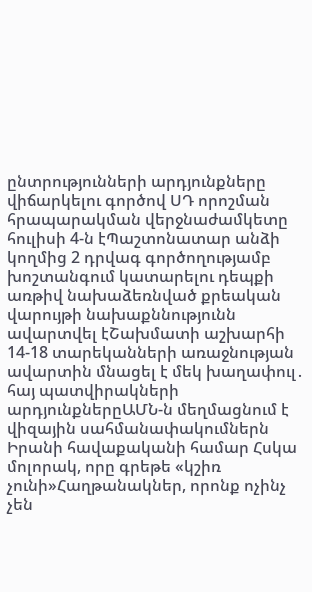ընտրությունների արդյունքները վիճարկելու գործով ՍԴ որոշման հրապարակման վերջնաժամկետը հուլիսի 4-ն էՊաշտոնատար անձի կողմից 2 դրվագ գործողությամբ խոշտանգում կատարելու դեպքի առթիվ նախաձեռնված քրեական վարույթի նախաքննությունն ավարտվել էՇախմատի աշխարհի 14-18 տարեկանների առաջնության ավարտին մնացել է մեկ խաղափուլ․ հայ պատվիրակների արդյունքներըԱՄՆ-ն մեղմացնում է վիզային սահմանափակումներն Իրանի հավաքականի համար Հսկա մոլորակ, որը գրեթե «կշիռ չունի»Հաղթանակներ, որոնք ոչինչ չեն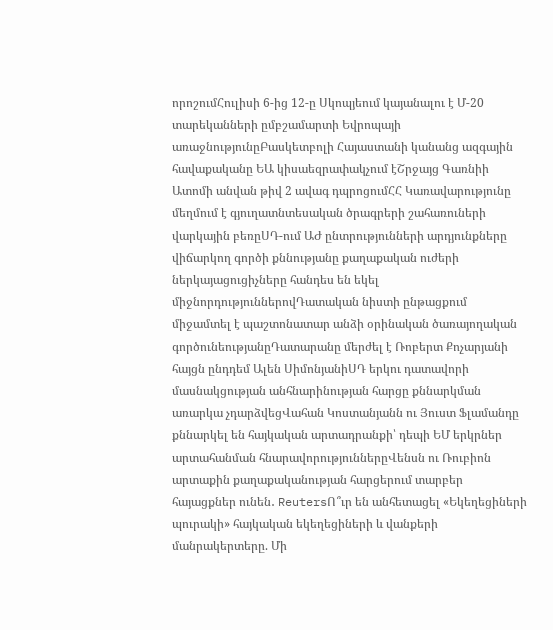որոշումՀուլիսի 6-ից 12-ը Սկոպյեում կայանալու է Մ-20 տարեկանների ըմբշամարտի Եվրոպայի առաջնությունըԲասկետբոլի Հայաստանի կանանց ազգային հավաքականը ԵԱ կիսաեզրափակչում էՇրջայց Գառնիի Ատոմի անվան թիվ 2 ավագ դպրոցումՀՀ Կառավարությունը մեղմում է գյուղատնտեսական ծրագրերի շահառուների վարկային բեռըՍԴ-ում ԱԺ ընտրությունների արդյունքները վիճարկող գործի քննությանը քաղաքական ուժերի ներկայացուցիչները հանդես են եկել միջնորդություններովԴատական նիստի ընթացքում միջամտել է պաշտոնատար անձի օրինական ծառայողական գործունեությանըԴատարանը մերժել է Ռոբերտ Քոչարյանի հայցն ընդդեմ Ալեն ՍիմոնյանիՍԴ երկու դատավորի մասնակցության անհնարինության հարցը քննարկման առարկա չդարձվեցՎահան Կոստանյանն ու Յուստ Ֆլամանդը քննարկել են հայկական արտադրանքի՝ դեպի ԵՄ երկրներ արտահանման հնարավորություններըՎենսն ու Ռուբիոն արտաքին քաղաքականության հարցերում տարբեր հայացքներ ունեն․ ReutersՈ՞ւր են անհետացել «Եկեղեցիների պուրակի» հայկական եկեղեցիների և վանքերի մանրակերտերը. Մի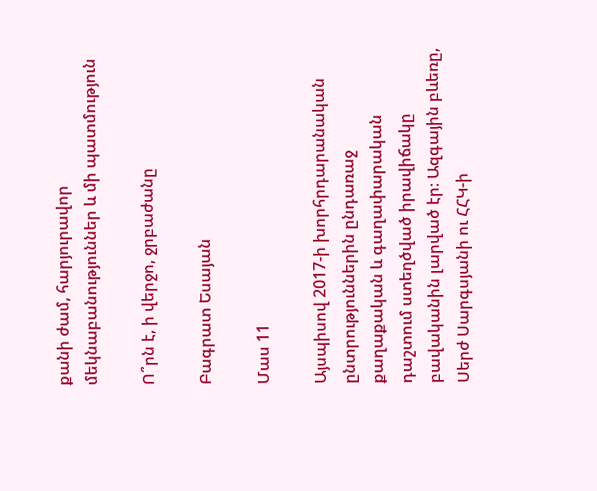քանի ժամ, հարյուրավոր մեկնաբանություններ և մի պատմություն

Ո՞րն է, ի վերջո, ջրբաժանը

Բագրատ Եսայան

Մաս 11

Այսպիսով 2017-ի խորհրդարանական ընտրություններին ընդառաջ քաղաքական և գաղափարական դաշտում ստեղծված իրավիճակը բավականին լարված էր։ Ազգային բևեռը, Սերժ Սարգսյանի ու ՀՀԿ-ի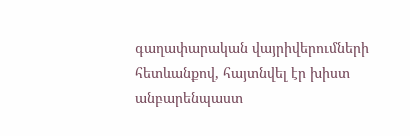գաղափարական վայրիվերումների հետևանքով, հայտնվել էր խիստ անբարենպաստ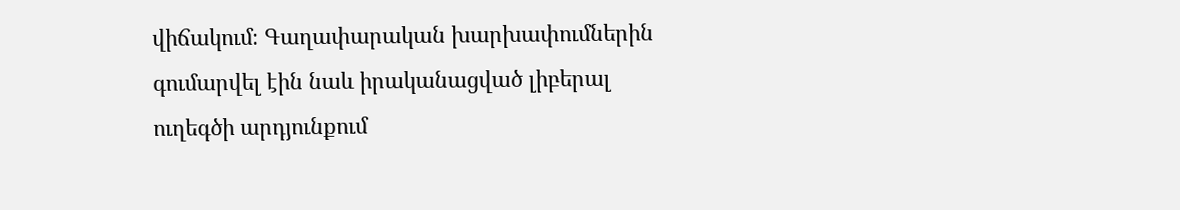վիճակում։ Գաղափարական խարխափումներին գումարվել էին նաև իրականացված լիբերալ ուղեգծի արդյունքում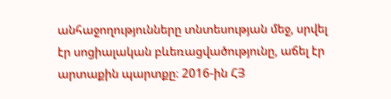անհաջողությունները տնտեսության մեջ, սրվել էր սոցիալական բևեռացվածությունը, աճել էր արտաքին պարտքը։ 2016-ին ՀՅ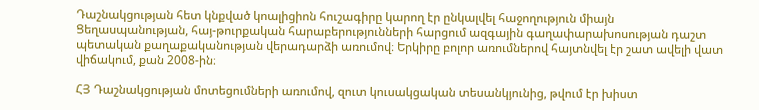Դաշնակցության հետ կնքված կոալիցիոն հուշագիրը կարող էր ընկալվել հաջողություն միայն Ցեղասպանության, հայ-թուրքական հարաբերությունների հարցում ազգային գաղափարախոսության դաշտ պետական քաղաքականության վերադարձի առումով։ Երկիրը բոլոր առումներով հայտնվել էր շատ ավելի վատ վիճակում, քան 2008-ին։

ՀՅ Դաշնակցության մոտեցումների առումով, զուտ կուսակցական տեսանկյունից, թվում էր խիստ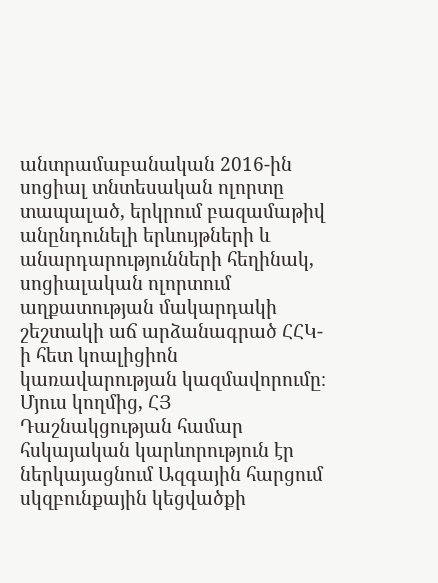անտրամաբանական 2016-ին սոցիալ տնտեսական ոլորտը տապալած, երկրում բազամաթիվ անընդունելի երևույթների և անարդարությունների հեղինակ, սոցիալական ոլորտում աղքատության մակարդակի շեշտակի աճ արձանագրած ՀՀԿ-ի հետ կոալիցիոն կառավարության կազմավորումը։ Մյուս կողմից, ՀՅ Դաշնակցության համար հսկայական կարևորություն էր ներկայացնում Ազգային հարցում սկզբունքային կեցվածքի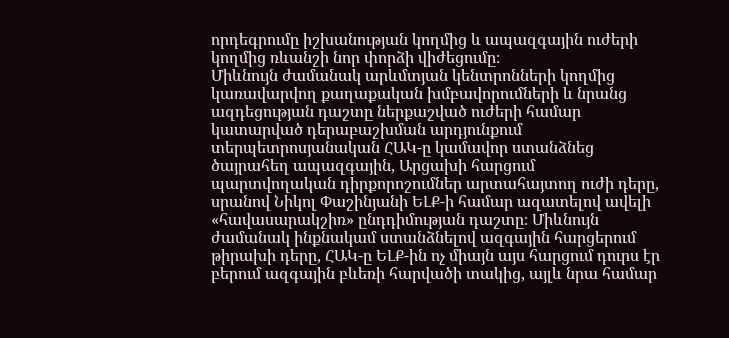որդեգրումը իշխանության կողմից և ապազգային ուժերի կողմից ռևանշի նոր փորձի վիժեցումը։
Միևնույն ժամանակ արևմտյան կենտրոնների կողմից կառավարվող քաղաքական խմբավորումների և նրանց ազդեցության դաշտը ներքաշված ուժերի համար կատարված դերաբաշխման արդյունքում տերպետրոսյանական ՀԱԿ-ը կամավոր ստանձնեց ծայրահեղ ապազգային, Արցախի հարցում պարտվողական դիրքորոշումներ արտահայտող ուժի դերը, սրանով Նիկոլ Փաշինյանի ԵԼՔ-ի համար ազատելով ավելի «հավասարակշիռ» ընդդիմության դաշտը։ Միևնույն ժամանակ ինքնակամ ստանձնելով ազգային հարցերում թիրախի դերը, ՀԱԿ-ը ԵԼՔ-ին ոչ միայն այս հարցում դուրս էր բերում ազգային բևեռի հարվածի տակից, այլև նրա համար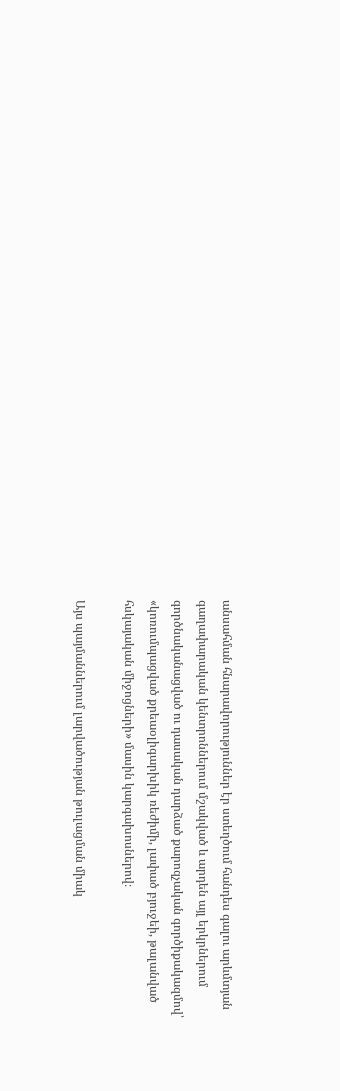անսահման հնարավորություններ էր ստեղծում հանդես գալու արևմտյան գաղափարական կենտրոններում մշակված և արդեն այլ երկրներում գործնականացված ու դասական դարձած քարոզչական գործիքակազմով՝ «կոռումպացված քրեաօլիգարխիկ ռեժիմի, լափած բյուջեի, թալանված հսկայական միջոցների» մասին կարգախոսներով։

Այս պայմաններում լարվածության թուլացման միակ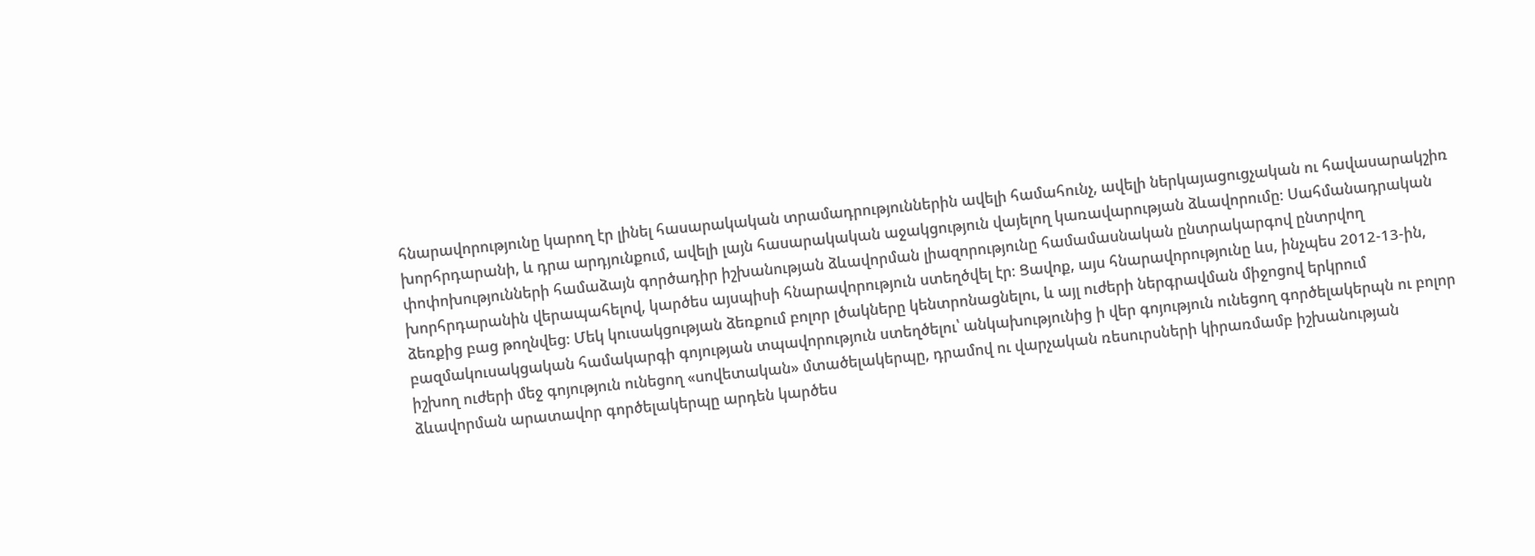հնարավորությունը կարող էր լինել հասարակական տրամադրություններին ավելի համահունչ, ավելի ներկայացուցչական ու հավասարակշիռ խորհրդարանի, և դրա արդյունքում, ավելի լայն հասարակական աջակցություն վայելող կառավարության ձևավորումը։ Սահմանադրական փոփոխությունների համաձայն գործադիր իշխանության ձևավորման լիազորությունը համամասնական ընտրակարգով ընտրվող խորհրդարանին վերապահելով, կարծես այսպիսի հնարավորություն ստեղծվել էր։ Ցավոք, այս հնարավորությունը ևս, ինչպես 2012-13-ին, ձեռքից բաց թողնվեց։ Մեկ կուսակցության ձեռքում բոլոր լծակները կենտրոնացնելու, և այլ ուժերի ներգրավման միջոցով երկրում բազմակուսակցական համակարգի գոյության տպավորություն ստեղծելու՝ անկախությունից ի վեր գոյություն ունեցող գործելակերպն ու բոլոր իշխող ուժերի մեջ գոյություն ունեցող «սովետական» մտածելակերպը, դրամով ու վարչական ռեսուրսների կիրառմամբ իշխանության ձևավորման արատավոր գործելակերպը արդեն կարծես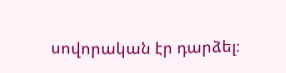սովորական էր դարձել։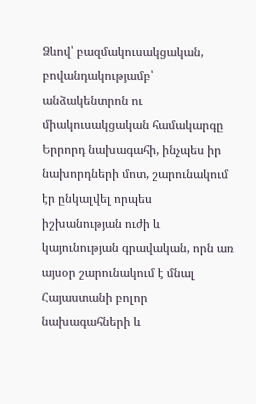Ձևով՝ բազմակուսակցական, բովանդակությամբ՝ անձակենտրոն ու միակուսակցական համակարգը Երրորդ նախագահի, ինչպես իր նախորդների մոտ, շարունակում էր ընկալվել որպես իշխանության ուժի և կայունության գրավական, որն առ այսօր շարունակում է մնալ Հայաստանի բոլոր նախագահների և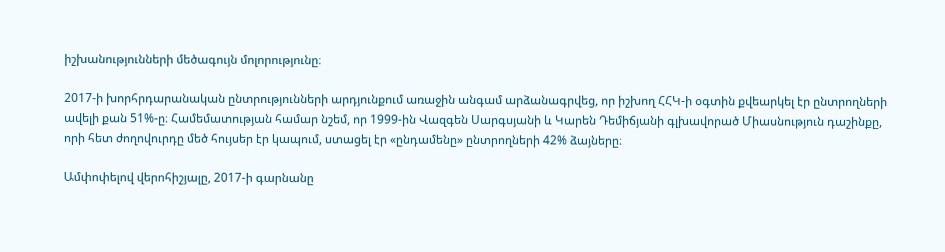իշխանությունների մեծագույն մոլորությունը։

2017-ի խորհրդարանական ընտրությունների արդյունքում առաջին անգամ արձանագրվեց, որ իշխող ՀՀԿ-ի օգտին քվեարկել էր ընտրողների ավելի քան 51%-ը։ Համեմատության համար նշեմ, որ 1999-ին Վազգեն Սարգսյանի և Կարեն Դեմիճյանի գլխավորած Միասնություն դաշինքը, որի հետ ժողովուրդը մեծ հույսեր էր կապում, ստացել էր «ընդամենը» ընտրողների 42% ձայները։

Ամփոփելով վերոհիշյալը, 2017-ի գարնանը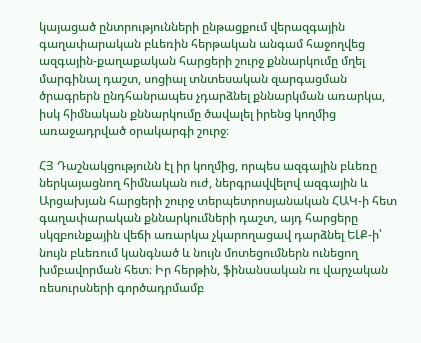կայացած ընտրությունների ընթացքում վերազգային գաղափարական բևեռին հերթական անգամ հաջողվեց ազգային-քաղաքական հարցերի շուրջ քննարկումը մղել մարգինալ դաշտ, սոցիալ տնտեսական զարգացման ծրագրերն ընդհանրապես չդարձնել քննարկման առարկա, իսկ հիմնական քննարկումը ծավալել իրենց կողմից առաջադրված օրակարգի շուրջ։

ՀՅ Դաշնակցությունն էլ իր կողմից, որպես ազգային բևեռը ներկայացնող հիմնական ուժ, ներգրավվելով ազգային և Արցախյան հարցերի շուրջ տերպետրոսյանական ՀԱԿ-ի հետ գաղափարական քննարկումների դաշտ, այդ հարցերը սկզբունքային վեճի առարկա չկարողացավ դարձնել ԵԼՔ-ի՝ նույն բևեռում կանգնած և նույն մոտեցումներն ունեցող խմբավորման հետ։ Իր հերթին, ֆինանսական ու վարչական ռեսուրսների գործադրմամբ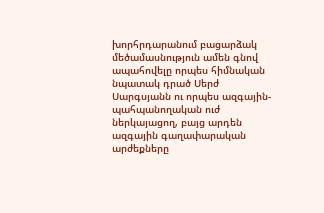խորհրդարանում բացարձակ մեծամասնություն ամեն գնով ապահովելը որպես հիմնական նպատակ դրած Սերժ Սարգսյանն ու որպես ազգային-պահպանողական ուժ ներկայացող, բայց արդեն ազգային գաղափարական արժեքները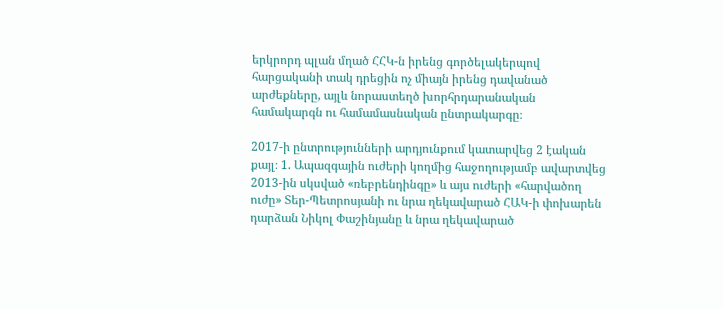երկրորդ պլան մղած ՀՀԿ-ն իրենց գործելակերպով հարցականի տակ դրեցին ոչ միայն իրենց դավանած արժեքները, այլև նորաստեղծ խորհրդարանական համակարգն ու համամասնական ընտրակարգը։

2017-ի ընտրությունների արդյունքում կատարվեց 2 էական քայլ։ 1. Ապազգային ուժերի կողմից հաջողությամբ ավարտվեց 2013-ին սկսված «ռեբրենդինգը» և այս ուժերի «հարվածող ուժը» Տեր-Պետրոսյանի ու նրա ղեկավարած ՀԱԿ-ի փոխարեն դարձան Նիկոլ Փաշինյանը և նրա ղեկավարած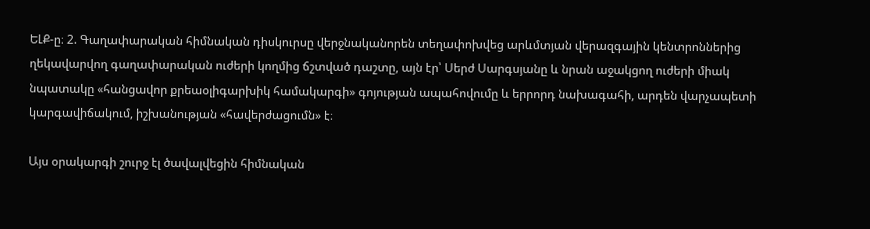ԵԼՔ-ը։ 2. Գաղափարական հիմնական դիսկուրսը վերջնականորեն տեղափոխվեց արևմտյան վերազգային կենտրոններից ղեկավարվող գաղափարական ուժերի կողմից ճշտված դաշտը, այն էր՝ Սերժ Սարգսյանը և նրան աջակցող ուժերի միակ նպատակը «հանցավոր քրեաօլիգարխիկ համակարգի» գոյության ապահովումը և երրորդ նախագահի, արդեն վարչապետի կարգավիճակում, իշխանության «հավերժացումն» է։

Այս օրակարգի շուրջ էլ ծավալվեցին հիմնական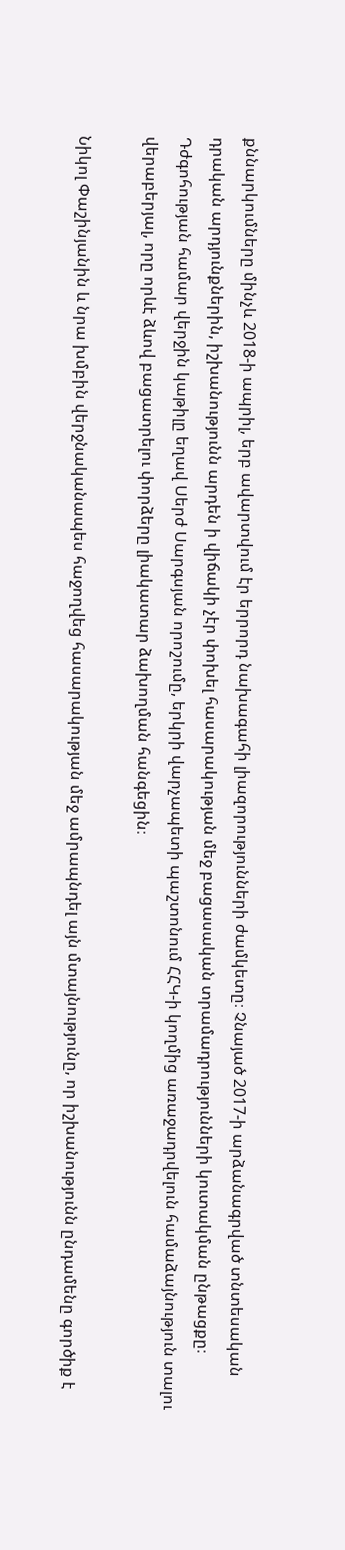քննարկումները մինչև 2018-ի ապրիլ, երբ ավարտվում էր երրորդ նախագահի լիազորությունների ժամկետը։ Չնայած 2017-ի արձանագրված տնտեսական դրական արդյունքներին, իշխանությունն արդեն ի վիճակի չէր փոխել հասարակության մեջ բացասական տրամադրությունների կուտակման ընթացքը։ Դժգոհության համար վերջին կաթիլը եղավ Սերժ Սարգսյան որոշումը, երկրի վարչապետի պաշտոնում ՀՀԿ-ի կողմից առաջադրվելուն համաձայնություն տալու վերաբերյալ, որը որևէ ձևով բացատրելու փորձերը լիակատար ձախողման հանգեցին։

Նիկոլ Փաշինյանին և նրա խմբին վերջնականապես հաջողվեց հասարակության մեջ ամրապնդել այն մտայնությունը, որ իշխանությունն ընդամենը գործիք է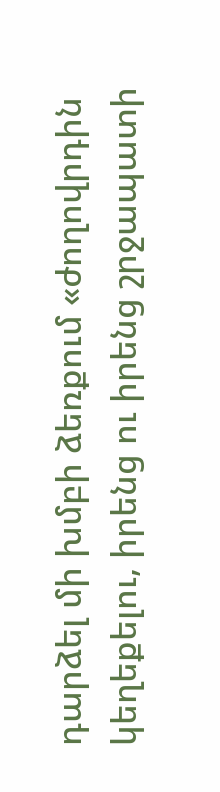դարձել մի խմբի ձեռքում «ժողովրդին կեղեքելու, իրենց ու իրենց շրջապատի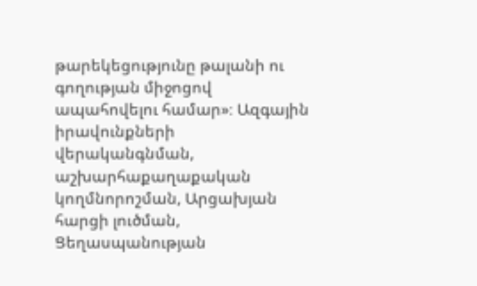թարեկեցությունը թալանի ու գողության միջոցով ապահովելու համար»։ Ազգային իրավունքների վերականգնման, աշխարհաքաղաքական կողմնորոշման, Արցախյան հարցի լուծման, Ցեղասպանության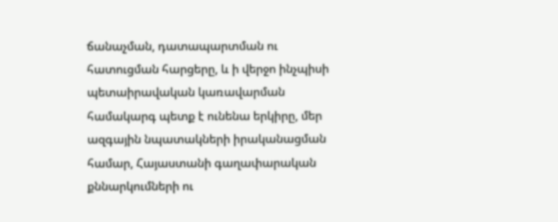ճանաչման, դատապարտման ու հատուցման հարցերը, և ի վերջո ինչպիսի պետաիրավական կառավարման համակարգ պետք է ունենա երկիրը, մեր ազգային նպատակների իրականացման համար, Հայաստանի գաղափարական քննարկումների ու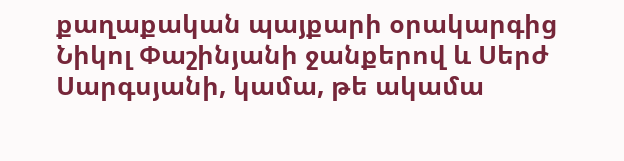քաղաքական պայքարի օրակարգից Նիկոլ Փաշինյանի ջանքերով և Սերժ Սարգսյանի, կամա, թե ակամա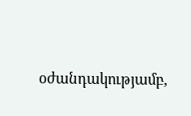օժանդակությամբ,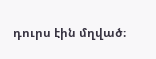դուրս էին մղված։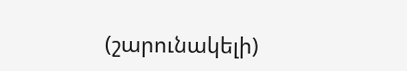(շարունակելի)